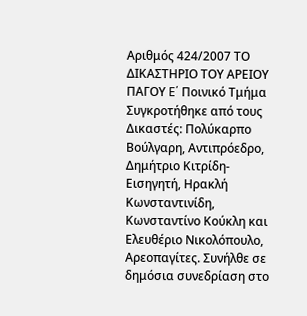Αριθμός 424/2007 ΤΟ ΔΙΚΑΣΤΗΡΙΟ ΤΟΥ ΑΡΕΙΟΥ ΠΑΓΟΥ E΄ Ποινικό Τμήμα Συγκροτήθηκε από τους Δικαστές: Πολύκαρπο Βούλγαρη, Αντιπρόεδρο, Δημήτριο Κιτρίδη-Εισηγητή, Ηρακλή Κωνσταντινίδη, Κωνσταντίνο Κούκλη και Ελευθέριο Νικολόπουλο, Αρεοπαγίτες. Συνήλθε σε δημόσια συνεδρίαση στο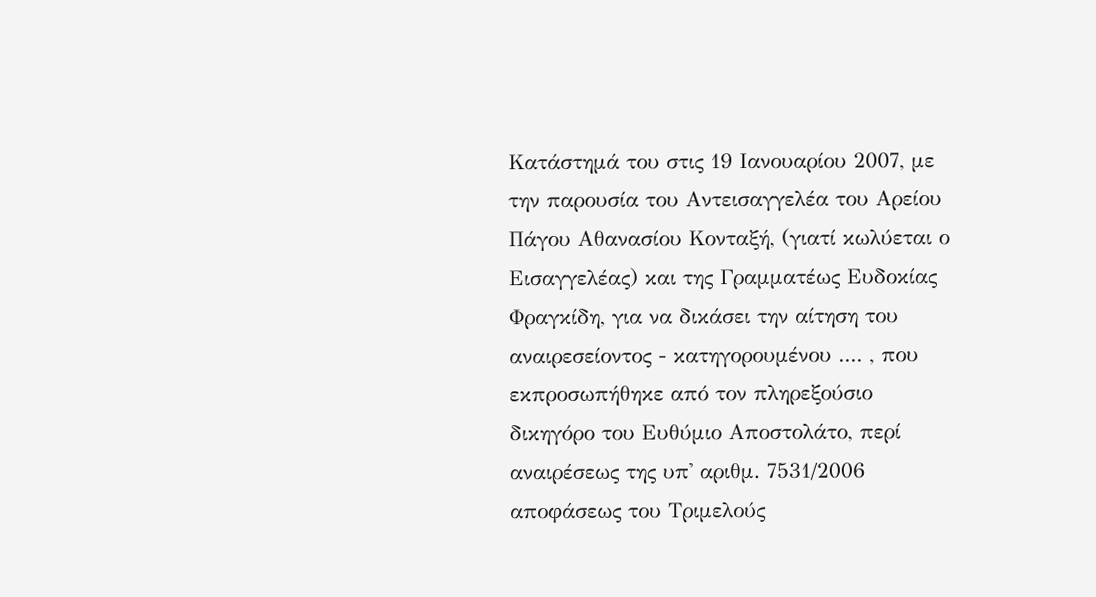Κατάστημά του στις 19 Ιανουαρίου 2007, με την παρουσία του Αντεισαγγελέα του Αρείου Πάγου Αθανασίου Κονταξή, (γιατί κωλύεται ο Εισαγγελέας) και της Γραμματέως Ευδοκίας Φραγκίδη, για να δικάσει την αίτηση του αναιρεσείοντος - κατηγορουμένου .... , που εκπροσωπήθηκε από τον πληρεξούσιο δικηγόρο του Ευθύμιο Αποστολάτο, περί αναιρέσεως της υπ' αριθμ. 7531/2006 αποφάσεως του Τριμελούς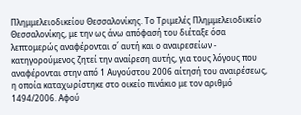Πλημμελειοδικείου Θεσσαλονίκης. Το Τριμελές Πλημμελειοδικείο Θεσσαλονίκης, με την ως άνω απόφασή του διέταξε όσα λεπτομερώς αναφέρονται σ΄ αυτή και ο αναιρεσείων - κατηγορούμενος ζητεί την αναίρεση αυτής, για τους λόγους που αναφέρονται στην από 1 Αυγούστου 2006 αίτησή του αναιρέσεως, η οποία καταχωρίστηκε στο οικείο πινάκιο με τον αριθμό 1494/2006. Αφού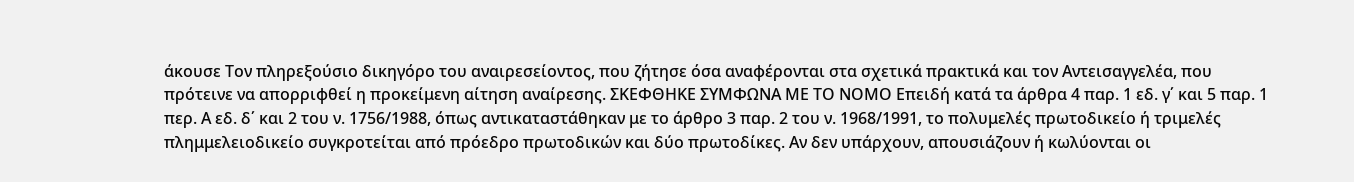άκουσε Τον πληρεξούσιο δικηγόρο του αναιρεσείοντος, που ζήτησε όσα αναφέρονται στα σχετικά πρακτικά και τον Αντεισαγγελέα, που πρότεινε να απορριφθεί η προκείμενη αίτηση αναίρεσης. ΣΚΕΦΘΗΚΕ ΣΥΜΦΩΝΑ ΜΕ ΤΟ ΝΟΜΟ Επειδή κατά τα άρθρα 4 παρ. 1 εδ. γ΄ και 5 παρ. 1 περ. Α εδ. δ΄ και 2 του ν. 1756/1988, όπως αντικαταστάθηκαν με το άρθρο 3 παρ. 2 του ν. 1968/1991, το πολυμελές πρωτοδικείο ή τριμελές πλημμελειοδικείο συγκροτείται από πρόεδρο πρωτοδικών και δύο πρωτοδίκες. Αν δεν υπάρχουν, απουσιάζουν ή κωλύονται οι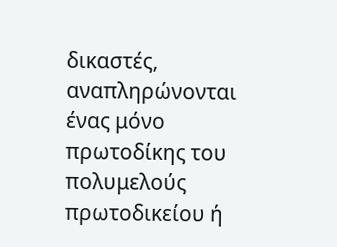δικαστές, αναπληρώνονται ένας μόνο πρωτοδίκης του πολυμελούς πρωτοδικείου ή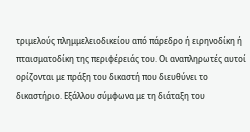τριμελούς πλημμελειοδικείου από πάρεδρο ή ειρηνοδίκη ή πταισματοδίκη της περιφέρειάς του. Οι αναπληρωτές αυτοί ορίζονται με πράξη του δικαστή που διευθύνει το δικαστήριο. Εξάλλου σύμφωνα με τη διάταξη του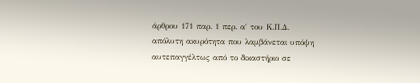άρθρου 171 παρ. 1 περ. α΄ του Κ.Π.Δ. απόλυτη ακυρότητα που λαμβάνεται υπόψη αυτεπαγγέλτως από το δικαστήριο σε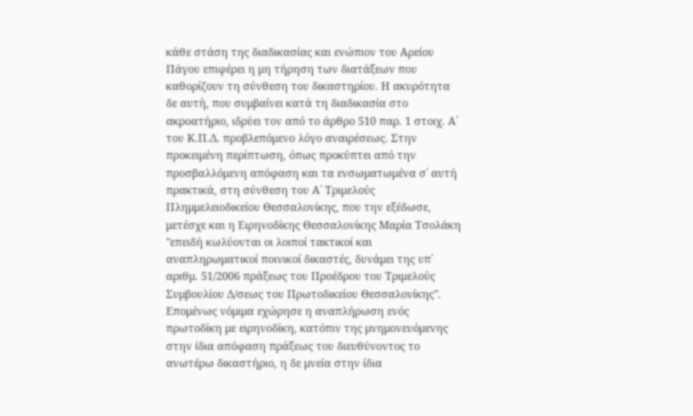κάθε στάση της διαδικασίας και ενώπιον του Αρείου Πάγου επιφέρει η μη τήρηση των διατάξεων που καθορίζουν τη σύνθεση του δικαστηρίου. Η ακυρότητα δε αυτή, που συμβαίνει κατά τη διαδικασία στο ακροατήριο, ιδρύει τον από το άρθρο 510 παρ. 1 στοιχ. Α΄ του Κ.Π.Δ. προβλεπόμενο λόγο αναιρέσεως. Στην προκειμένη περίπτωση, όπως προκύπτει από την προσβαλλόμενη απόφαση και τα ενσωματωμένα σ΄ αυτή πρακτικά, στη σύνθεση του Α΄ Τριμελούς Πλημμελειοδικείου Θεσσαλονίκης, που την εξέδωσε, μετέσχε και η Ειρηνοδίκης Θεσσαλονίκης Μαρία Τσολάκη "επειδή κωλύονται οι λοιποί τακτικοί και αναπληρωματικοί ποινικοί δικαστές, δυνάμει της υπ΄ αριθμ. 51/2006 πράξεως του Προέδρου του Τριμελούς Συμβουλίου Δ/σεως του Πρωτοδικείου Θεσσαλονίκης". Επομένως νόμιμα εχώρησε η αναπλήρωση ενός πρωτοδίκη με ειρηνοδίκη, κατόπιν της μνημονευόμενης στην ίδια απόφαση πράξεως του διευθύνοντος το ανωτέρω δικαστήριο, η δε μνεία στην ίδια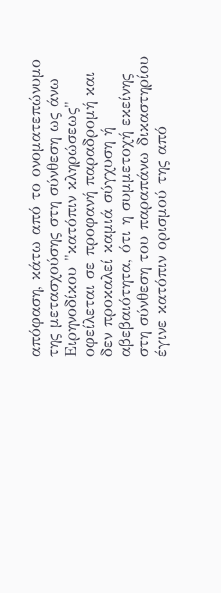απόφαση, κάτω από το ονοματεπώνυμο της μετασχούσης στη σύνθεση ως άνω Ειρηνοδίκου "κατόπιν κληρώσεως" οφείλεται σε προφανή παραδρομή και δεν προκαλεί καμιά σύγχυση ή αβεβαιότητα, ότι η συμμετοχή εκείνης στη σύνθεση του παραπάνω δικαστηρίου έγινε κατόπιν ορισμού της από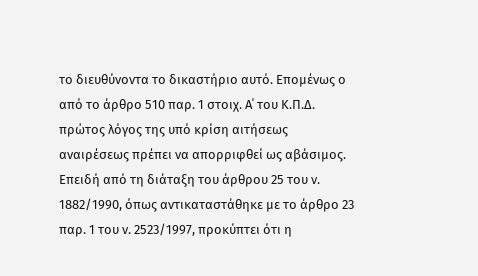το διευθύνοντα το δικαστήριο αυτό. Επομένως ο από το άρθρο 510 παρ. 1 στοιχ. Α΄ του Κ.Π.Δ. πρώτος λόγος της υπό κρίση αιτήσεως αναιρέσεως πρέπει να απορριφθεί ως αβάσιμος. Επειδή από τη διάταξη του άρθρου 25 του ν. 1882/1990, όπως αντικαταστάθηκε με το άρθρο 23 παρ. 1 του ν. 2523/1997, προκύπτει ότι η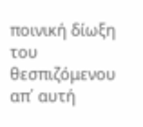ποινική δίωξη του θεσπιζόμενου απ΄ αυτή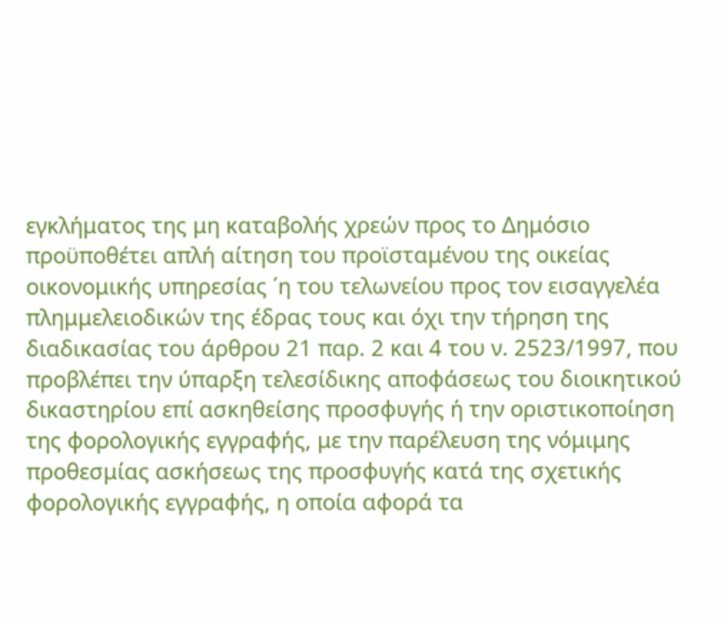εγκλήματος της μη καταβολής χρεών προς το Δημόσιο προϋποθέτει απλή αίτηση του προϊσταμένου της οικείας οικονομικής υπηρεσίας ΄η του τελωνείου προς τον εισαγγελέα πλημμελειοδικών της έδρας τους και όχι την τήρηση της διαδικασίας του άρθρου 21 παρ. 2 και 4 του ν. 2523/1997, που προβλέπει την ύπαρξη τελεσίδικης αποφάσεως του διοικητικού δικαστηρίου επί ασκηθείσης προσφυγής ή την οριστικοποίηση της φορολογικής εγγραφής, με την παρέλευση της νόμιμης προθεσμίας ασκήσεως της προσφυγής κατά της σχετικής φορολογικής εγγραφής, η οποία αφορά τα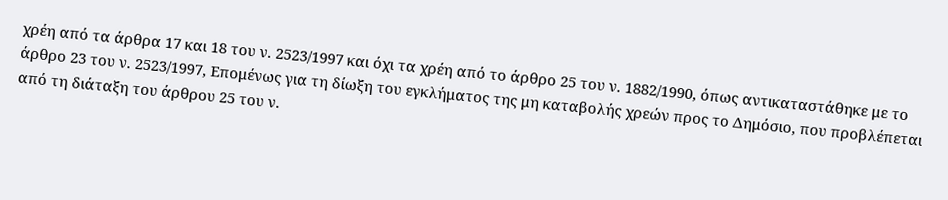χρέη από τα άρθρα 17 και 18 του ν. 2523/1997 και όχι τα χρέη από το άρθρο 25 του ν. 1882/1990, όπως αντικαταστάθηκε με το άρθρο 23 του ν. 2523/1997, Επομένως για τη δίωξη του εγκλήματος της μη καταβολής χρεών προς το Δημόσιο, που προβλέπεται από τη διάταξη του άρθρου 25 του ν.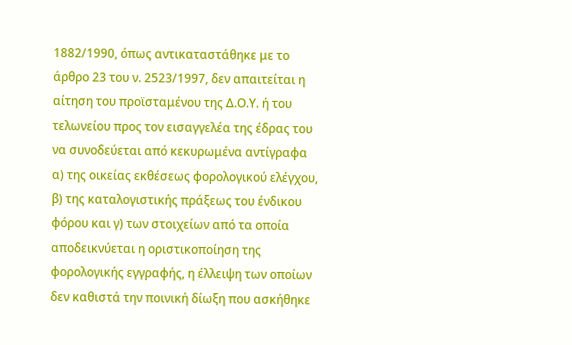1882/1990, όπως αντικαταστάθηκε με το άρθρο 23 του ν. 2523/1997, δεν απαιτείται η αίτηση του προϊσταμένου της Δ.Ο.Υ. ή του τελωνείου προς τον εισαγγελέα της έδρας του να συνοδεύεται από κεκυρωμένα αντίγραφα α) της οικείας εκθέσεως φορολογικού ελέγχου, β) της καταλογιστικής πράξεως του ένδικου φόρου και γ) των στοιχείων από τα οποία αποδεικνύεται η οριστικοποίηση της φορολογικής εγγραφής, η έλλειψη των οποίων δεν καθιστά την ποινική δίωξη που ασκήθηκε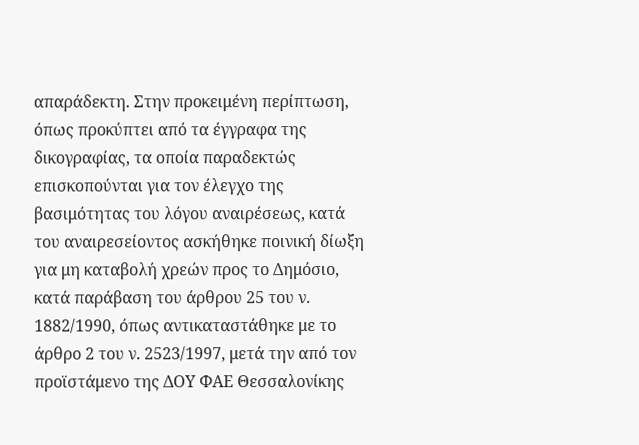απαράδεκτη. Στην προκειμένη περίπτωση, όπως προκύπτει από τα έγγραφα της δικογραφίας, τα οποία παραδεκτώς επισκοπούνται για τον έλεγχο της βασιμότητας του λόγου αναιρέσεως, κατά του αναιρεσείοντος ασκήθηκε ποινική δίωξη για μη καταβολή χρεών προς το Δημόσιο, κατά παράβαση του άρθρου 25 του ν. 1882/1990, όπως αντικαταστάθηκε με το άρθρο 2 του ν. 2523/1997, μετά την από τον προϊστάμενο της ΔΟΥ ΦΑΕ Θεσσαλονίκης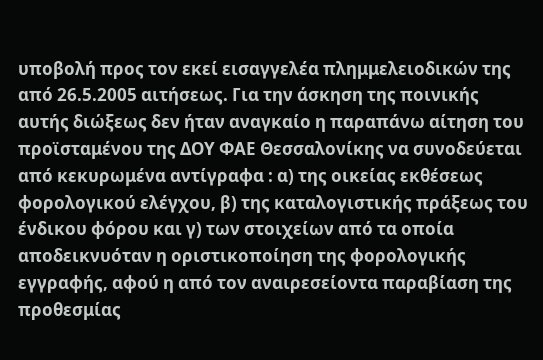υποβολή προς τον εκεί εισαγγελέα πλημμελειοδικών της από 26.5.2005 αιτήσεως. Για την άσκηση της ποινικής αυτής διώξεως δεν ήταν αναγκαίο η παραπάνω αίτηση του προϊσταμένου της ΔΟΥ ΦΑΕ Θεσσαλονίκης να συνοδεύεται από κεκυρωμένα αντίγραφα : α) της οικείας εκθέσεως φορολογικού ελέγχου, β) της καταλογιστικής πράξεως του ένδικου φόρου και γ) των στοιχείων από τα οποία αποδεικνυόταν η οριστικοποίηση της φορολογικής εγγραφής, αφού η από τον αναιρεσείοντα παραβίαση της προθεσμίας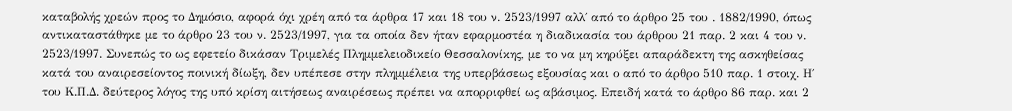καταβολής χρεών προς το Δημόσιο, αφορά όχι χρέη από τα άρθρα 17 και 18 του ν. 2523/1997 αλλ΄ από το άρθρο 25 του . 1882/1990, όπως αντικαταστάθηκε με το άρθρο 23 του ν. 2523/1997, για τα οποία δεν ήταν εφαρμοστέα η διαδικασία του άρθρου 21 παρ. 2 και 4 του ν. 2523/1997. Συνεπώς το ως εφετείο δικάσαν Τριμελές Πλημμελειοδικείο Θεσσαλονίκης, με το να μη κηρύξει απαράδεκτη της ασκηθείσας κατά του αναιρεσείοντος ποινική δίωξη, δεν υπέπεσε στην πλημμέλεια της υπερβάσεως εξουσίας και ο από το άρθρο 510 παρ. 1 στοιχ. Η΄ του Κ.Π.Δ. δεύτερος λόγος της υπό κρίση αιτήσεως αναιρέσεως πρέπει να απορριφθεί ως αβάσιμος. Επειδή κατά το άρθρο 86 παρ. και 2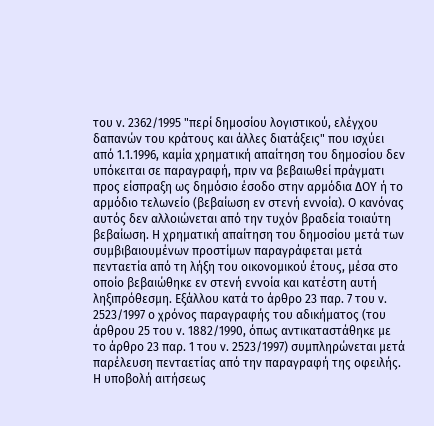του ν. 2362/1995 "περί δημοσίου λογιστικού, ελέγχου δαπανών του κράτους και άλλες διατάξεις" που ισχύει από 1.1.1996, καμία χρηματική απαίτηση του δημοσίου δεν υπόκειται σε παραγραφή, πριν να βεβαιωθεί πράγματι προς είσπραξη ως δημόσιο έσοδο στην αρμόδια ΔΟΥ ή το αρμόδιο τελωνείο (βεβαίωση εν στενή εννοία). Ο κανόνας αυτός δεν αλλοιώνεται από την τυχόν βραδεία τοιαύτη βεβαίωση. Η χρηματική απαίτηση του δημοσίου μετά των συμβιβαιουμένων προστίμων παραγράφεται μετά πενταετία από τη λήξη του οικονομικού έτους, μέσα στο οποίο βεβαιώθηκε εν στενή εννοία και κατέστη αυτή ληξιπρόθεσμη. Εξάλλου κατά το άρθρο 23 παρ. 7 του ν. 2523/1997 ο χρόνος παραγραφής του αδικήματος (του άρθρου 25 του ν. 1882/1990, όπως αντικαταστάθηκε με το άρθρο 23 παρ. 1 του ν. 2523/1997) συμπληρώνεται μετά παρέλευση πενταετίας από την παραγραφή της οφειλής. Η υποβολή αιτήσεως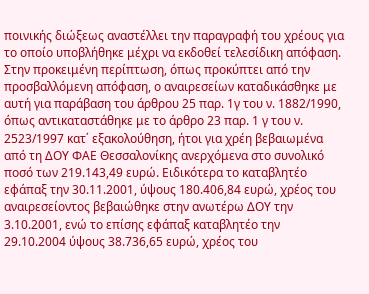ποινικής διώξεως αναστέλλει την παραγραφή του χρέους για το οποίο υποβλήθηκε μέχρι να εκδοθεί τελεσίδικη απόφαση. Στην προκειμένη περίπτωση, όπως προκύπτει από την προσβαλλόμενη απόφαση, ο αναιρεσείων καταδικάσθηκε με αυτή για παράβαση του άρθρου 25 παρ. 1γ του ν. 1882/1990, όπως αντικαταστάθηκε με το άρθρο 23 παρ. 1 γ του ν. 2523/1997 κατ΄ εξακολούθηση, ήτοι για χρέη βεβαιωμένα από τη ΔΟΥ ΦΑΕ Θεσσαλονίκης ανερχόμενα στο συνολικό ποσό των 219.143,49 ευρώ. Ειδικότερα το καταβλητέο εφάπαξ την 30.11.2001, ύψους 180.406,84 ευρώ, χρέος του αναιρεσείοντος βεβαιώθηκε στην ανωτέρω ΔΟΥ την 3.10.2001, ενώ το επίσης εφάπαξ καταβλητέο την 29.10.2004 ύψους 38.736,65 ευρώ, χρέος του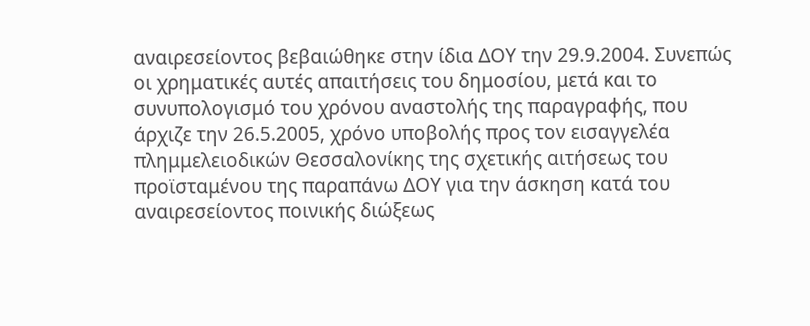αναιρεσείοντος βεβαιώθηκε στην ίδια ΔΟΥ την 29.9.2004. Συνεπώς οι χρηματικές αυτές απαιτήσεις του δημοσίου, μετά και το συνυπολογισμό του χρόνου αναστολής της παραγραφής, που άρχιζε την 26.5.2005, χρόνο υποβολής προς τον εισαγγελέα πλημμελειοδικών Θεσσαλονίκης της σχετικής αιτήσεως του προϊσταμένου της παραπάνω ΔΟΥ για την άσκηση κατά του αναιρεσείοντος ποινικής διώξεως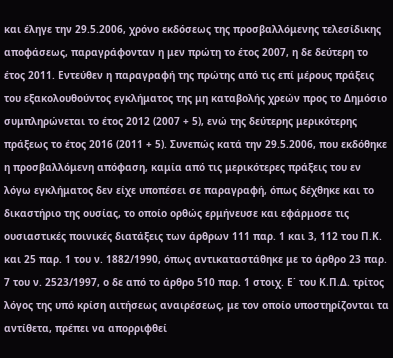και έληγε την 29.5.2006, χρόνο εκδόσεως της προσβαλλόμενης τελεσίδικης αποφάσεως, παραγράφονταν η μεν πρώτη το έτος 2007, η δε δεύτερη το έτος 2011. Εντεύθεν η παραγραφή της πρώτης από τις επί μέρους πράξεις του εξακολουθούντος εγκλήματος της μη καταβολής χρεών προς το Δημόσιο συμπληρώνεται το έτος 2012 (2007 + 5), ενώ της δεύτερης μερικότερης πράξεως το έτος 2016 (2011 + 5). Συνεπώς κατά την 29.5.2006, που εκδόθηκε η προσβαλλόμενη απόφαση, καμία από τις μερικότερες πράξεις του εν λόγω εγκλήματος δεν είχε υποπέσει σε παραγραφή, όπως δέχθηκε και το δικαστήριο της ουσίας, το οποίο ορθώς ερμήνευσε και εφάρμοσε τις ουσιαστικές ποινικές διατάξεις των άρθρων 111 παρ. 1 και 3, 112 του Π.Κ. και 25 παρ. 1 του ν. 1882/1990, όπως αντικαταστάθηκε με το άρθρο 23 παρ. 7 του ν. 2523/1997, ο δε από το άρθρο 510 παρ. 1 στοιχ. Ε΄ του Κ.Π.Δ. τρίτος λόγος της υπό κρίση αιτήσεως αναιρέσεως, με τον οποίο υποστηρίζονται τα αντίθετα, πρέπει να απορριφθεί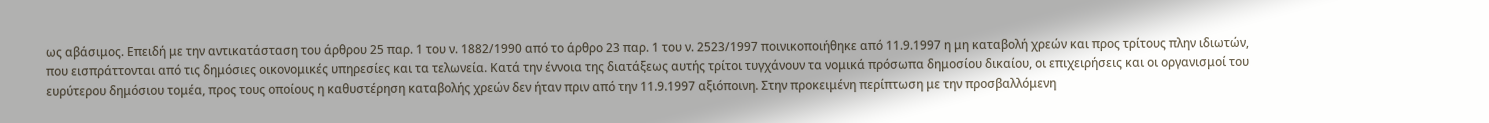ως αβάσιμος. Επειδή με την αντικατάσταση του άρθρου 25 παρ. 1 του ν. 1882/1990 από το άρθρο 23 παρ. 1 του ν. 2523/1997 ποινικοποιήθηκε από 11.9.1997 η μη καταβολή χρεών και προς τρίτους πλην ιδιωτών, που εισπράττονται από τις δημόσιες οικονομικές υπηρεσίες και τα τελωνεία. Κατά την έννοια της διατάξεως αυτής τρίτοι τυγχάνουν τα νομικά πρόσωπα δημοσίου δικαίου, οι επιχειρήσεις και οι οργανισμοί του ευρύτερου δημόσιου τομέα, προς τους οποίους η καθυστέρηση καταβολής χρεών δεν ήταν πριν από την 11.9.1997 αξιόποινη. Στην προκειμένη περίπτωση με την προσβαλλόμενη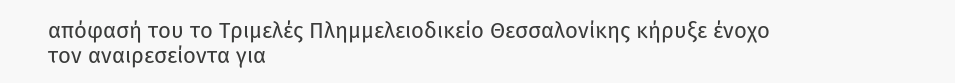απόφασή του το Τριμελές Πλημμελειοδικείο Θεσσαλονίκης κήρυξε ένοχο τον αναιρεσείοντα για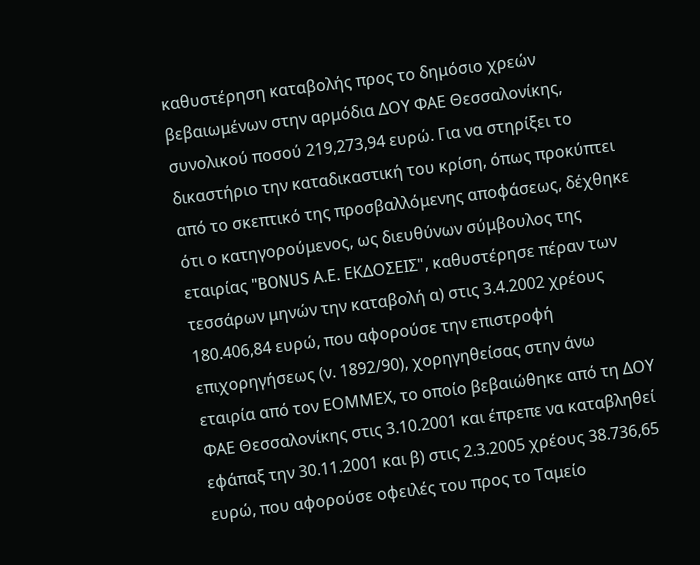καθυστέρηση καταβολής προς το δημόσιο χρεών βεβαιωμένων στην αρμόδια ΔΟΥ ΦΑΕ Θεσσαλονίκης, συνολικού ποσού 219,273,94 ευρώ. Για να στηρίξει το δικαστήριο την καταδικαστική του κρίση, όπως προκύπτει από το σκεπτικό της προσβαλλόμενης αποφάσεως, δέχθηκε ότι ο κατηγορούμενος, ως διευθύνων σύμβουλος της εταιρίας "BONUS Α.Ε. ΕΚΔΟΣΕΙΣ", καθυστέρησε πέραν των τεσσάρων μηνών την καταβολή α) στις 3.4.2002 χρέους 180.406,84 ευρώ, που αφορούσε την επιστροφή επιχορηγήσεως (ν. 1892/90), χορηγηθείσας στην άνω εταιρία από τον ΕΟΜΜΕΧ, το οποίο βεβαιώθηκε από τη ΔΟΥ ΦΑΕ Θεσσαλονίκης στις 3.10.2001 και έπρεπε να καταβληθεί εφάπαξ την 30.11.2001 και β) στις 2.3.2005 χρέους 38.736,65 ευρώ, που αφορούσε οφειλές του προς το Ταμείο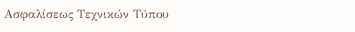Ασφαλίσεως Τεχνικών Τύπου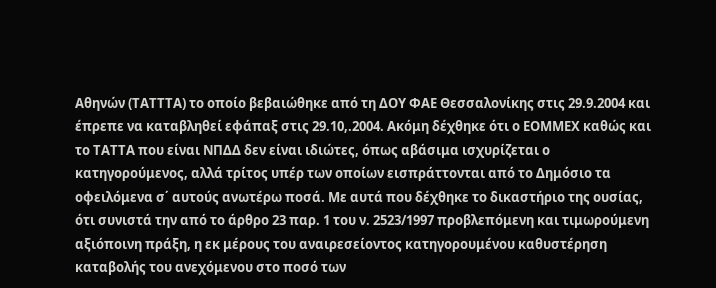Αθηνών (ΤΑΤΤΤΑ) το οποίο βεβαιώθηκε από τη ΔΟΥ ΦΑΕ Θεσσαλονίκης στις 29.9.2004 και έπρεπε να καταβληθεί εφάπαξ στις 29.10,.2004. Ακόμη δέχθηκε ότι ο ΕΟΜΜΕΧ καθώς και το ΤΑΤΤΑ που είναι ΝΠΔΔ δεν είναι ιδιώτες, όπως αβάσιμα ισχυρίζεται ο κατηγορούμενος, αλλά τρίτος υπέρ των οποίων εισπράττονται από το Δημόσιο τα οφειλόμενα σ΄ αυτούς ανωτέρω ποσά. Με αυτά που δέχθηκε το δικαστήριο της ουσίας, ότι συνιστά την από το άρθρο 23 παρ. 1 του ν. 2523/1997 προβλεπόμενη και τιμωρούμενη αξιόποινη πράξη, η εκ μέρους του αναιρεσείοντος κατηγορουμένου καθυστέρηση καταβολής του ανεχόμενου στο ποσό των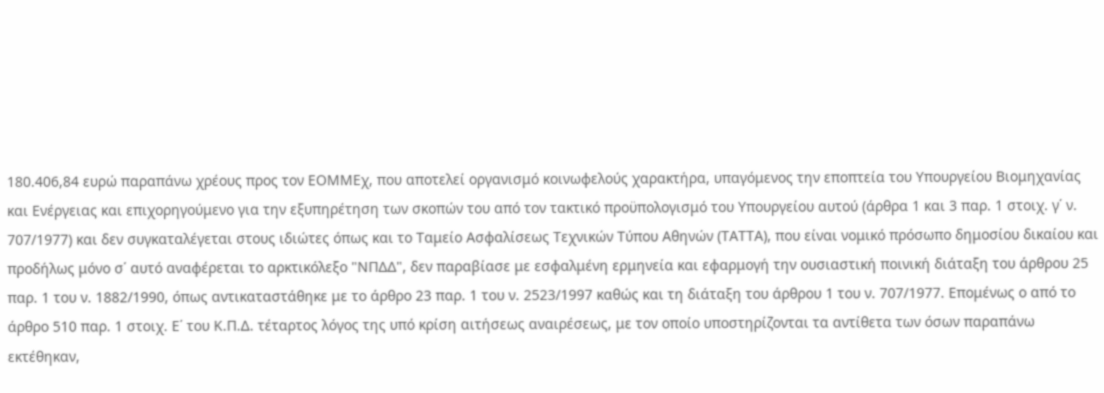180.406,84 ευρώ παραπάνω χρέους προς τον ΕΟΜΜΕχ, που αποτελεί οργανισμό κοινωφελούς χαρακτήρα, υπαγόμενος την εποπτεία του Υπουργείου Βιομηχανίας και Ενέργειας και επιχορηγούμενο για την εξυπηρέτηση των σκοπών του από τον τακτικό προϋπολογισμό του Υπουργείου αυτού (άρθρα 1 και 3 παρ. 1 στοιχ. γ΄ ν. 707/1977) και δεν συγκαταλέγεται στους ιδιώτες όπως και το Ταμείο Ασφαλίσεως Τεχνικών Τύπου Αθηνών (ΤΑΤΤΑ), που είναι νομικό πρόσωπο δημοσίου δικαίου και προδήλως μόνο σ΄ αυτό αναφέρεται το αρκτικόλεξο "ΝΠΔΔ", δεν παραβίασε με εσφαλμένη ερμηνεία και εφαρμογή την ουσιαστική ποινική διάταξη του άρθρου 25 παρ. 1 του ν. 1882/1990, όπως αντικαταστάθηκε με το άρθρο 23 παρ. 1 του ν. 2523/1997 καθώς και τη διάταξη του άρθρου 1 του ν. 707/1977. Επομένως ο από το άρθρο 510 παρ. 1 στοιχ. Ε΄ του Κ.Π.Δ. τέταρτος λόγος της υπό κρίση αιτήσεως αναιρέσεως, με τον οποίο υποστηρίζονται τα αντίθετα των όσων παραπάνω εκτέθηκαν,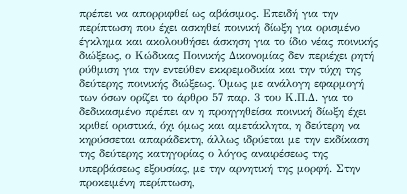πρέπει να απορριφθεί ως αβάσιμος. Επειδή για την περίπτωση που έχει ασκηθεί ποινική δίωξη για ορισμένο έγκλημα και ακολουθήσει άσκηση για το ίδιο νέας ποινικής διώξεως, ο Κώδικας Ποινικής Δικονομίας δεν περιέχει ρητή ρύθμιση για την εντεύθεν εκκρεμοδικία και την τύχη της δεύτερης ποινικής διώξεως. Όμως με ανάλογη εφαρμογή των όσων ορίζει το άρθρο 57 παρ. 3 του Κ.Π.Δ. για το δεδικασμένο πρέπει αν η προηγηθείσα ποινική δίωξη έχει κριθεί οριστικά, όχι όμως και αμετάκλητα, η δεύτερη να κηρύσσεται απαράδεκτη, άλλως ιδρύεται με την εκδίκαση της δεύτερης κατηγορίας ο λόγος αναιρέσεως της υπερβάσεως εξουσίας, με την αρνητική της μορφή. Στην προκειμένη περίπτωση,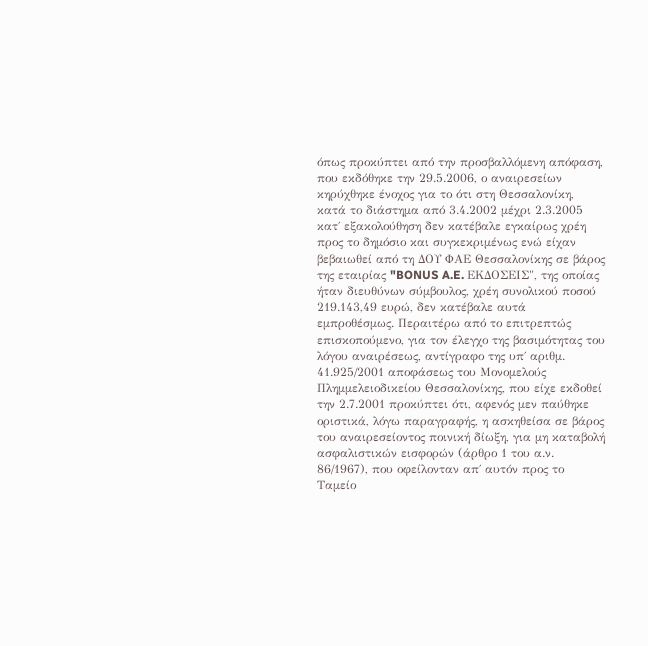όπως προκύπτει από την προσβαλλόμενη απόφαση, που εκδόθηκε την 29.5.2006, ο αναιρεσείων κηρύχθηκε ένοχος για το ότι στη Θεσσαλονίκη, κατά το διάστημα από 3.4.2002 μέχρι 2.3.2005 κατ΄ εξακολούθηση δεν κατέβαλε εγκαίρως χρέη προς το δημόσιο και συγκεκριμένως ενώ είχαν βεβαιωθεί από τη ΔΟΥ ΦΑΕ Θεσσαλονίκης σε βάρος της εταιρίας "BONUS A.E. ΕΚΔΟΣΕΙΣ", της οποίας ήταν διευθύνων σύμβουλος, χρέη συνολικού ποσού 219.143,49 ευρώ, δεν κατέβαλε αυτά εμπροθέσμως. Περαιτέρω από το επιτρεπτώς επισκοπούμενο, για τον έλεγχο της βασιμότητας του λόγου αναιρέσεως, αντίγραφο της υπ΄ αριθμ. 41.925/2001 αποφάσεως του Μονομελούς Πλημμελειοδικείου Θεσσαλονίκης, που είχε εκδοθεί την 2.7.2001 προκύπτει ότι, αφενός μεν παύθηκε οριστικά, λόγω παραγραφής, η ασκηθείσα σε βάρος του αναιρεσείοντος ποινική δίωξη, για μη καταβολή ασφαλιστικών εισφορών (άρθρο 1 του α.ν. 86/1967), που οφείλονταν απ΄ αυτόν προς το Ταμείο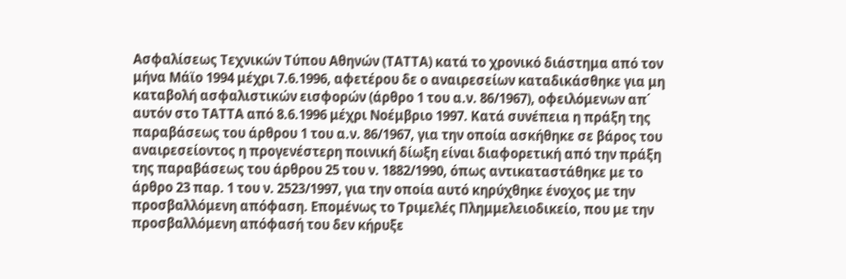Ασφαλίσεως Τεχνικών Τύπου Αθηνών (ΤΑΤΤΑ) κατά το χρονικό διάστημα από τον μήνα Μάϊο 1994 μέχρι 7.6.1996, αφετέρου δε ο αναιρεσείων καταδικάσθηκε για μη καταβολή ασφαλιστικών εισφορών (άρθρο 1 του α.ν. 86/1967), οφειλόμενων απ΄ αυτόν στο ΤΑΤΤΑ από 8.6.1996 μέχρι Νοέμβριο 1997. Κατά συνέπεια η πράξη της παραβάσεως του άρθρου 1 του α.ν. 86/1967, για την οποία ασκήθηκε σε βάρος του αναιρεσείοντος η προγενέστερη ποινική δίωξη είναι διαφορετική από την πράξη της παραβάσεως του άρθρου 25 του ν. 1882/1990, όπως αντικαταστάθηκε με το άρθρο 23 παρ. 1 του ν. 2523/1997, για την οποία αυτό κηρύχθηκε ένοχος με την προσβαλλόμενη απόφαση. Επομένως το Τριμελές Πλημμελειοδικείο, που με την προσβαλλόμενη απόφασή του δεν κήρυξε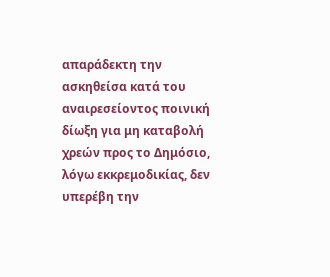απαράδεκτη την ασκηθείσα κατά του αναιρεσείοντος ποινική δίωξη για μη καταβολή χρεών προς το Δημόσιο, λόγω εκκρεμοδικίας, δεν υπερέβη την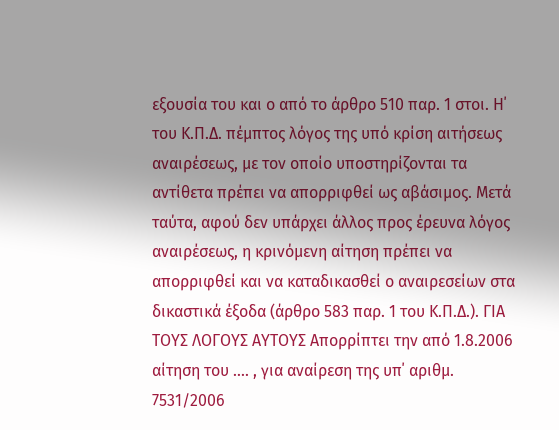εξουσία του και ο από το άρθρο 510 παρ. 1 στοι. Η΄ του Κ.Π.Δ. πέμπτος λόγος της υπό κρίση αιτήσεως αναιρέσεως, με τον οποίο υποστηρίζονται τα αντίθετα πρέπει να απορριφθεί ως αβάσιμος. Μετά ταύτα, αφού δεν υπάρχει άλλος προς έρευνα λόγος αναιρέσεως, η κρινόμενη αίτηση πρέπει να απορριφθεί και να καταδικασθεί ο αναιρεσείων στα δικαστικά έξοδα (άρθρο 583 παρ. 1 του Κ.Π.Δ.). ΓΙΑ ΤΟΥΣ ΛΟΓΟΥΣ ΑΥΤΟΥΣ Απορρίπτει την από 1.8.2006 αίτηση του .... , για αναίρεση της υπ΄ αριθμ. 7531/2006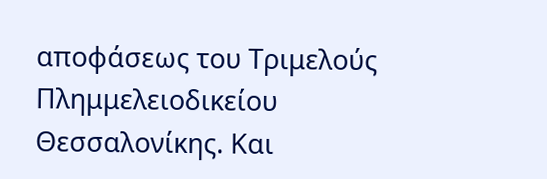αποφάσεως του Τριμελούς Πλημμελειοδικείου Θεσσαλονίκης. Και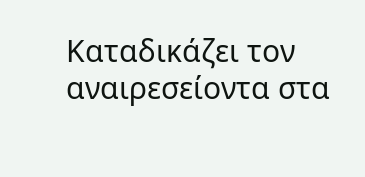Καταδικάζει τον αναιρεσείοντα στα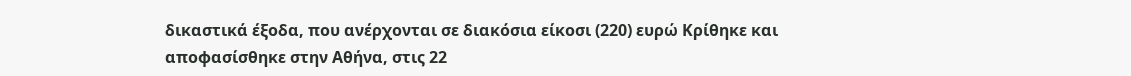δικαστικά έξοδα, που ανέρχονται σε διακόσια είκοσι (220) ευρώ Κρίθηκε και αποφασίσθηκε στην Αθήνα, στις 22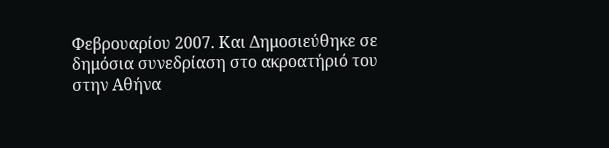Φεβρουαρίου 2007. Και Δημοσιεύθηκε σε δημόσια συνεδρίαση στο ακροατήριό του στην Αθήνα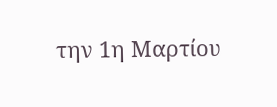την 1η Μαρτίου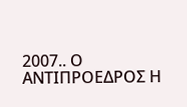2007.. Ο ΑΝΤΙΠΡΟΕΔΡΟΣ Η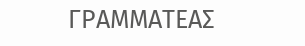ΓΡΑΜΜΑΤΕΑΣ